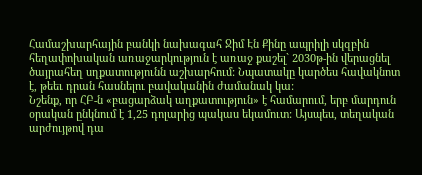Համաշխարհային բանկի նախագահ Ջիմ Էն Քինը ապրիլի սկզբին հեղափոխական առաջարկություն է առաջ քաշել` 2030թ-ին վերացնել ծայրահեղ սղքատությունն աշխարհում: Նպատակը կարծես հավակնոտ է, թեեւ դրան հասնելու բավականին ժամանակ կա:
Նշենք, որ ՀԲ-ն «բացարձակ աղքատություն» է համարում, երբ մարդուն օրական ընկնում է 1,25 դոլարից պակաս եկամուտ: Այսպես, տեղական արժույթով դա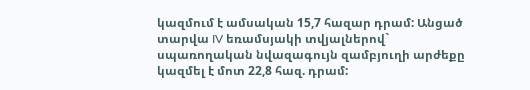կազմում է ամսական 15,7 հազար դրամ: Անցած տարվա IV եռամսյակի տվյալներով` սպառողական նվազագույն զամբյուղի արժեքը կազմել է մոտ 22,8 հազ. դրամ: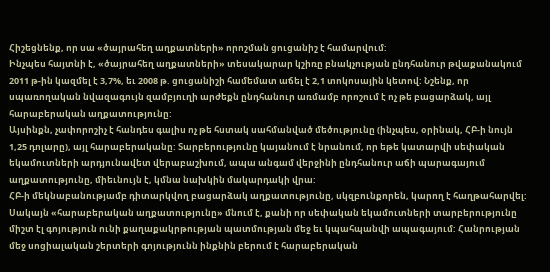Հիշեցնենք, որ սա «ծայրահեղ աղքատների» որոշման ցուցանիշ է համարվում:
Ինչպես հայտնի է, «ծայրահեղ աղքատների» տեսակարար կշիռը բնակչության ընդհանուր թվաքանակում 2011 թ-ին կազմել է 3,7%, եւ 2008 թ. ցուցանիշի համեմատ աճել է 2,1 տոկոսային կետով: Նշենք, որ սպառողական նվազագույն զամբյուղի արժեքն ընդհանուր առմամբ որոշում է ոչ թե բացարձակ, այլ հարաբերական աղքատությունը:
Այսինքն, չափորոշիչ է հանդես գալիս ոչ թե հստակ սահմանված մեծությունը (ինչպես, օրինակ, ՀԲ-ի նույն 1,25 դոլարը), այլ հարաբերականը: Տարբերությունը կայանում է նրանում, որ եթե կատարվի սեփական եկամուտների արդյունավետ վերաբաշխում, ապա անգամ վերջինի ընդհանուր աճի պարագայում աղքատությունը, միեւնույն է, կմնա նախկին մակարդակի վրա:
ՀԲ-ի մեկնաբանությամբ դիտարկվող բացարձակ աղքատությունը, սկզբունքորեն, կարող է հաղթահարվել: Սակայն «հարաբերական աղքատությունը» մնում է, քանի որ սեփական եկամուտների տարբերությունը միշտ էլ գոյություն ունի քաղաքակրթության պատմության մեջ եւ կպահպանվի ապագայում: Հանրության մեջ սոցիալական շերտերի գոյությունն ինքնին բերում է հարաբերական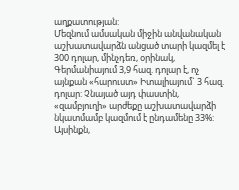աղքատության:
Մեզնում ամսական միջին անվանական աշխատավարձն անցած տարի կազմել է 300 դոլար, մինչդեռ, օրինակ, Գերմանիայում 3,9 հազ. դոլար է, ոչ այնքան «հարուստ» Իտալիայում` 3 հազ. դոլար: Չնայած այդ փաստին, «զամբյուղի» արժեքը աշխատավարձի նկատմամբ կազմում է ընդամենը 33%: Այսինքն,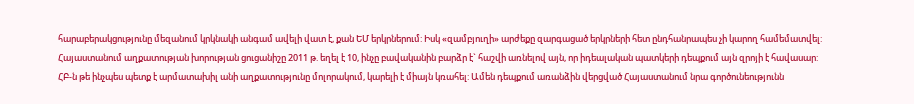հարաբերակցությունը մեզանում կրկնակի անգամ ավելի վատ է, քան ԵՄ երկրներում: Իսկ «զամբյուղի» արժեքը զարգացած երկրների հետ ընդհանրապես չի կարող համեմատվել:
Հայաստանում աղքատության խորության ցուցանիշը 2011 թ. եղել է 10, ինչը բավականին բարձր է` հաշվի առնելով այն, որ իդեալական պատկերի դեպքում այն զրոյի է հավասար:
ՀԲ-ն թե ինչպես պետք է արմատախիլ անի աղքատությունը մոլորակում, կարելի է միայն կռահել: Ամեն դեպքում առանձին վերցված Հայաստանում նրա գործունեությունն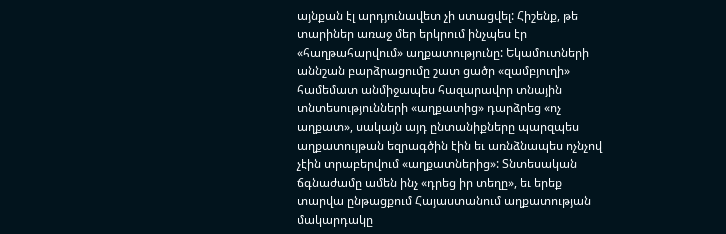այնքան էլ արդյունավետ չի ստացվել: Հիշենք, թե տարիներ առաջ մեր երկրում ինչպես էր «հաղթահարվում» աղքատությունը: Եկամուտների աննշան բարձրացումը շատ ցածր «զամբյուղի» համեմատ անմիջապես հազարավոր տնային տնտեսությունների «աղքատից» դարձրեց «ոչ աղքատ», սակայն այդ ընտանիքները պարզպես աղքատույթան եզրագծին էին եւ առնձնապես ոչնչով չէին տրաբերվում «աղքատներից»: Տնտեսական ճգնաժամը ամեն ինչ «դրեց իր տեղը», եւ երեք տարվա ընթացքում Հայաստանում աղքատության մակարդակը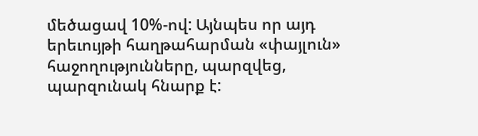մեծացավ 10%-ով: Այնպես որ այդ երեւույթի հաղթահարման «փայլուն» հաջողությունները, պարզվեց, պարզունակ հնարք է: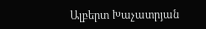Ալբերտ Խաչատրյան